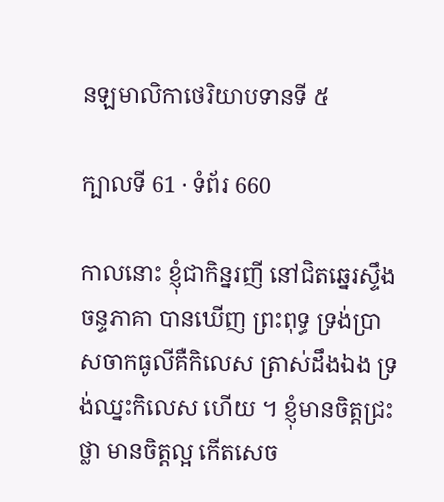នឡមាលិកាថេរិយាបទានទី ៥

ក្បាលទី 61 · ទំព័រ 660

កាលនោះ ខ្ញុំជាកិន្នរញី នៅជិតឆ្នេរស្ទឹងចន្ទភាគា បានឃើញ ព្រះពុទ្ធ ទ្រង់ប្រាសចាកធូលីគឺកិលេស ត្រាស់ដឹងឯង ទ្រង់ឈ្នះកិលេស ហើយ ។ ខ្ញុំមានចិត្តជ្រះថ្លា មានចិត្តល្អ កើតសេច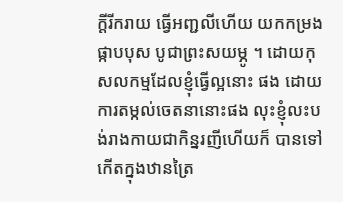ក្តីរីករាយ ធ្វើអញ្ជលីហើយ យកកម្រងផ្កាបបុស បូជាព្រះសយម្ភូ ។ ដោយកុសលកម្មដែលខ្ញុំធ្វើល្អនោះ ផង ដោយការតម្កល់ចេតនានោះផង លុះខ្ញុំលះបង់រាងកាយជាកិន្នរញីហើយក៏ បានទៅកើតក្នុងឋានត្រៃ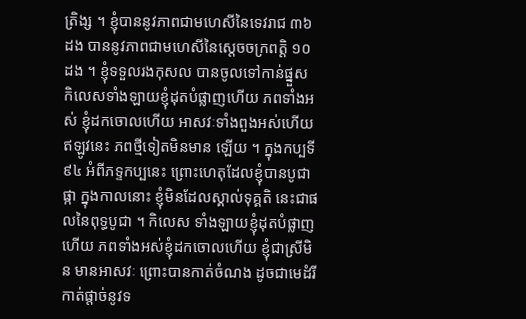ត្រិង្ស ។ ខ្ញុំបាននូវភាពជាមហេសីនៃទេវរាជ ៣៦ ដង បាននូវភាពជាមហេសីនៃស្តេចចក្រពត្តិ ១០ ដង ។ ខ្ញុំទទួលរងកុសល បានចូលទៅកាន់ផ្នួស កិលេសទាំងឡាយខ្ញុំដុតបំផ្លាញហើយ ភពទាំងអស់ ខ្ញុំដកចោលហើយ អាសវៈទាំងពួងអស់ហើយ ឥឡូវនេះ ភពថ្មីទៀតមិនមាន ឡើយ ។ ក្នុងកប្បទី ៩៤ អំពីភទ្ទកប្បនេះ ព្រោះហេតុដែលខ្ញុំបានបូជាផ្កា ក្នុងកាលនោះ ខ្ញុំមិនដែលស្គាល់ទុគ្គតិ នេះជាផលនៃពុទ្ធបូជា ។ កិលេស ទាំងឡាយខ្ញុំដុតបំផ្លាញហើយ ភពទាំងអស់ខ្ញុំដកចោលហើយ ខ្ញុំជាស្រីមិន មានអាសវៈ ព្រោះបានកាត់ចំណង ដូចជាមេដំរីកាត់ផ្តាច់នូវទ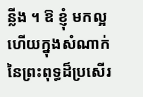ន្លីង ។ ឱ ខ្ញុំ មកល្អហើយក្នុងសំណាក់នៃព្រះពុទ្ធដ៏ប្រសើរ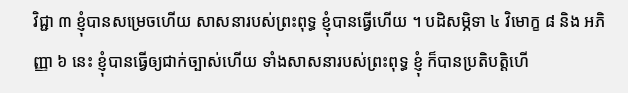វិជ្ជា ៣ ខ្ញុំបានសម្រេចហើយ សាសនារបស់ព្រះពុទ្ធ ខ្ញុំបានធ្វើហើយ ។ បដិសម្ភិទា ៤ វិមោក្ខ ៨ និង អភិញ្ញា ៦ នេះ ខ្ញុំបានធ្វើឲ្យជាក់ច្បាស់ហើយ ទាំងសាសនារបស់ព្រះពុទ្ធ ខ្ញុំ ក៏បានប្រតិបត្តិហើ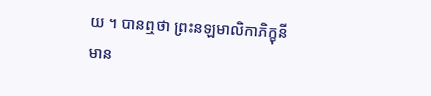យ ។ បានឮថា ព្រះនឡមាលិកាភិក្ខុនីមាន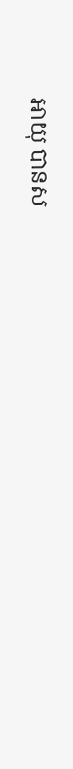អាយុ បានស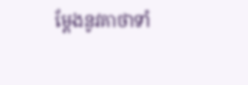ម្តែងនូវគាថាទាំ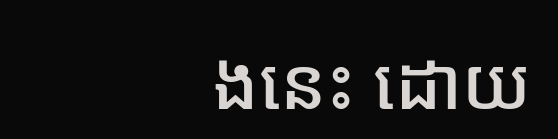ងនេះ ដោយ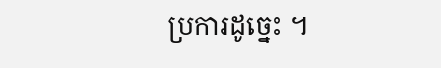ប្រការដូច្នេះ ។